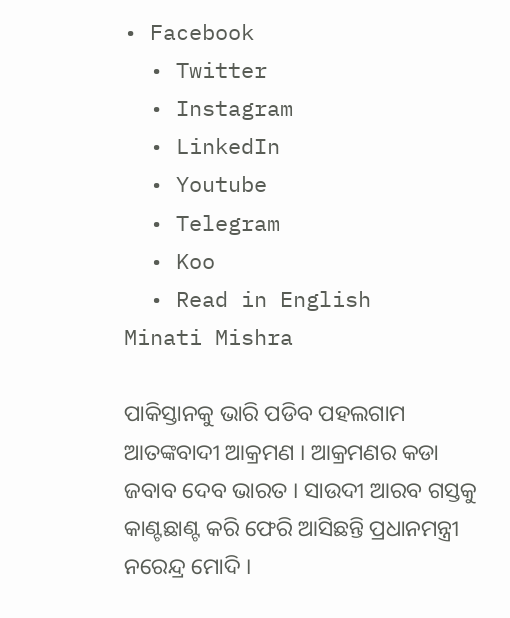• Facebook
  • Twitter
  • Instagram
  • LinkedIn
  • Youtube
  • Telegram
  • Koo
  • Read in English
Minati Mishra

ପାକିସ୍ତାନକୁ ଭାରି ପଡିବ ପହଲଗାମ ଆତଙ୍କବାଦୀ ଆକ୍ରମଣ । ଆକ୍ରମଣର କଡା ଜବାବ ଦେବ ଭାରତ । ସାଉଦୀ ଆରବ ଗସ୍ତକୁ କାଣ୍ଟଛାଣ୍ଟ କରି ଫେରି ଆସିଛନ୍ତି ପ୍ରଧାନମନ୍ତ୍ରୀ ନରେନ୍ଦ୍ର ମୋଦି ।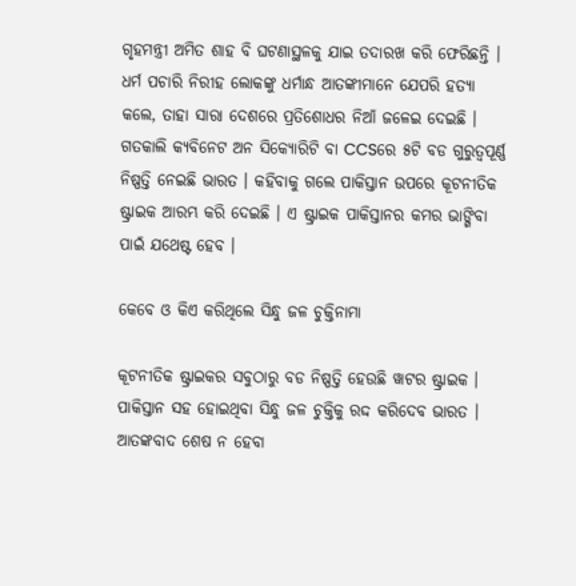ଗୃହମନ୍ତ୍ରୀ ଅମିତ ଶାହ ବି ଘଟଣାସ୍ଥଳକୁ ଯାଇ ତଦାରଖ କରି ଫେରିଛନ୍ତି । ଧର୍ମ ପଚାରି ନିରୀହ ଲୋକଙ୍କୁ ଧର୍ମାନ୍ଧ ଆତଙ୍କୀମାନେ ଯେପରି ହତ୍ୟା କଲେ, ତାହା ସାରା ଦେଶରେ ପ୍ରତିଶୋଧର ନିଆଁ ଜଳେଇ ଦେଇଛି । ଗତକାଲି କ୍ୟବିନେଟ ଅନ ସିକ୍ୟୋରିଟି ବା CCSରେ ୫ଟି ବଡ ଗୁରୁତ୍ୱପୂର୍ଣ୍ଣ ନିଷ୍ପତ୍ତି ନେଇଛି ଭାରତ । କହିବାକୁ ଗଲେ ପାକିସ୍ତାନ ଉପରେ କୂଟନୀତିକ ଷ୍ଟ୍ରାଇକ ଆରମ୍ଭ କରି ଦେଇଛି । ଏ ଷ୍ଟ୍ରାଇକ ପାକିସ୍ତାନର କମର ଭାଙ୍ଗିବା ପାଇଁ ଯଥେଷ୍ଟ ହେବ ।

କେବେ ଓ କିଏ କରିଥିଲେ ସିନ୍ଧୁ ଜଳ ଚୁକ୍ତିନାମା

କୂଟନୀତିକ ଷ୍ଟ୍ରାଇକର ସବୁଠାରୁ ବଡ ନିଷ୍ପତ୍ତି ହେଉଛି ୱାଟର ଷ୍ଟ୍ରାଇକ । ପାକିସ୍ତାନ ସହ ହୋଇଥିବା ସିନ୍ଧୁ ଜଳ ଚୁକ୍ତିକୁ ରଦ୍ଦ କରିଦେବ ଭାରତ । ଆତଙ୍କବାଦ ଶେଷ ନ ହେବା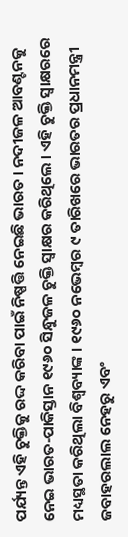ପର୍ଯ୍ୟନ୍ତ ଏହି ଚୁକ୍ତିକୁ ରଦ୍ଦ କରିବା ପାଇଁ ନିଷ୍ପତ୍ତି ନେଇଛି ଭାରତ । ନଦୀଜଳ ଆବଣ୍ଟନକୁ ନେଇ ଭାରତ-ପାକିସ୍ତାନ ୧୯୬୦ ସିନ୍ଧୁଜଳ ଚୁକ୍ତି ସ୍ୱାକ୍ଷର କରିଥିଲେ । ଏହି ଚୁକ୍ତି ସ୍ୱାକ୍ଷରରେ ମଧ୍ୟସ୍ଥତା କରିଥିଲା ବିଶ୍ୱବ୍ୟାଙ୍କ । ୧୯୬୦ ନଭେମ୍ବର ୯ ତାରିଖରେ ଭାରତର ପ୍ରଧାନମନ୍ତ୍ରୀ ଜବାହରଲାଲ ନେହରୁ ଏବଂ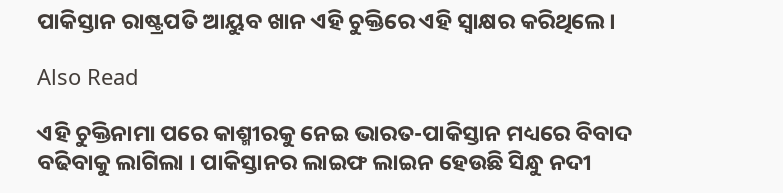ପାକିସ୍ତାନ ରାଷ୍ଟ୍ରପତି ଆୟୁବ ଖାନ ଏହି ଚୁକ୍ତିରେ ଏହି ସ୍ୱାକ୍ଷର କରିଥିଲେ ।

Also Read

ଏହି ଚୁକ୍ତିନାମା ପରେ କାଶ୍ମୀରକୁ ନେଇ ଭାରତ-ପାକିସ୍ତାନ ମଧ୍ୟରେ ବିବାଦ ବଢିବାକୁ ଲାଗିଲା । ପାକିସ୍ତାନର ଲାଇଫ ଲାଇନ ହେଉଛି ସିନ୍ଧୁ ନଦୀ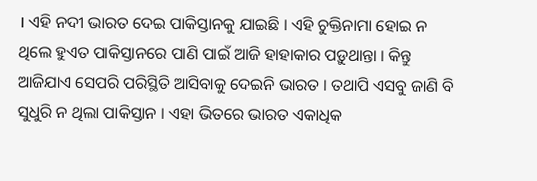। ଏହି ନଦୀ ଭାରତ ଦେଇ ପାକିସ୍ତାନକୁ ଯାଇଛି । ଏହି ଚୁକ୍ତିନାମା ହୋଇ ନ ଥିଲେ ହୁଏତ ପାକିସ୍ତାନରେ ପାଣି ପାଇଁ ଆଜି ହାହାକାର ପଡ଼ୁଥାନ୍ତା । କିନ୍ତୁ ଆଜିଯାଏ ସେପରି ପରିସ୍ଥିତି ଆସିବାକୁ ଦେଇନି ଭାରତ । ତଥାପି ଏସବୁ ଜାଣି ବି ସୁଧୁରି ନ ଥିଲା ପାକିସ୍ତାନ । ଏହା ଭିତରେ ଭାରତ ଏକାଧିକ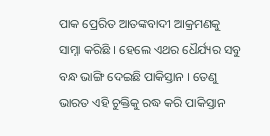ପାକ ପ୍ରେରିତ ଆତଙ୍କବାଦୀ ଆକ୍ରମଣକୁ ସାମ୍ନା କରିଛି । ହେଲେ ଏଥର ଧୈର୍ଯ୍ୟର ସବୁ ବନ୍ଧ ଭାଙ୍ଗି ଦେଇଛି ପାକିସ୍ତାନ । ତେଣୁ ଭାରତ ଏହି ଚୁକ୍ତିକୁ ରଦ୍ଧ କରି ପାକିସ୍ତାନ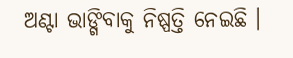ଅଣ୍ଟା ଭାଙ୍ଗିବାକୁ ନିଷ୍ପତ୍ତି ନେଇଛି ।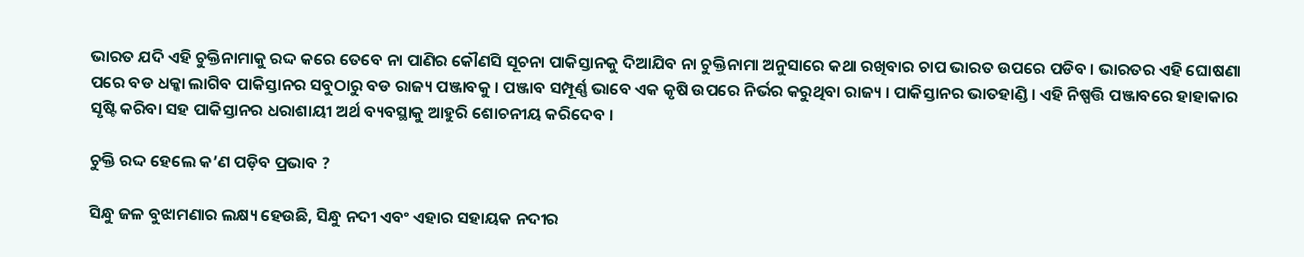ଭାରତ ଯଦି ଏହି ଚୁକ୍ତିନାମାକୁ ରଦ୍ଦ କରେ ତେବେ ନା ପାଣିର କୌଣସି ସୂଚନା ପାକିସ୍ତାନକୁ ଦିଆଯିବ ନା ଚୁକ୍ତିନାମା ଅନୁସାରେ କଥା ରଖିବାର ଚାପ ଭାରତ ଉପରେ ପଡିବ । ଭାରତର ଏହି ଘୋଷଣା ପରେ ବଡ ଧକ୍କା ଲାଗିବ ପାକିସ୍ତାନର ସବୁଠାରୁ ବଡ ରାଜ୍ୟ ପଞ୍ଜାବକୁ । ପଞ୍ଜାବ ସମ୍ପୂର୍ଣ୍ଣ ଭାବେ ଏକ କୃଷି ଉପରେ ନିର୍ଭର କରୁଥିବା ରାଜ୍ୟ । ପାକିସ୍ତାନର ଭାତହାଣ୍ଡି । ଏହି ନିଷ୍ପତ୍ତି ପଞ୍ଜାବରେ ହାହାକାର ସୃଷ୍ଟି କରିବା ସହ ପାକିସ୍ତାନର ଧରାଶାୟୀ ଅର୍ଥ ବ୍ୟବସ୍ଥାକୁ ଆହୁରି ଶୋଚନୀୟ କରିଦେବ ।

ଚୁକ୍ତି ରଦ୍ଦ ହେଲେ କ’ଣ ପଡ଼ିବ ପ୍ରଭାବ ?

ସିନ୍ଧୁ ଜଳ ବୁଝାମଣାର ଲକ୍ଷ୍ୟ ହେଉଛି, ସିନ୍ଧୁ ନଦୀ ଏବଂ ଏହାର ସହାୟକ ନଦୀର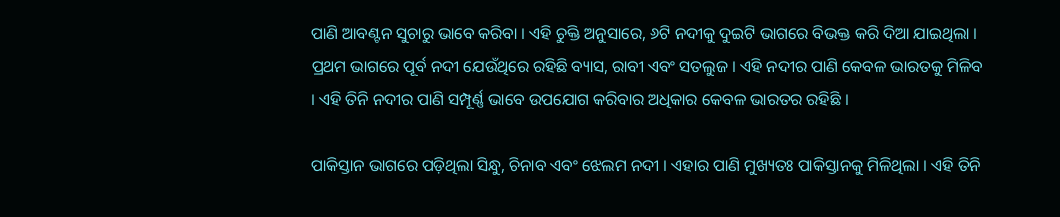ପାଣି ଆବଣ୍ଟନ ସୁଚାରୁ ଭାବେ କରିବା । ଏହି ଚୁକ୍ତି ଅନୁସାରେ, ୬ଟି ନଦୀକୁ ଦୁଇଟି ଭାଗରେ ବିଭକ୍ତ କରି ଦିଆ ଯାଇଥିଲା । ପ୍ରଥମ ଭାଗରେ ପୂର୍ବ ନଦୀ ଯେଉଁଥିରେ ରହିଛି ବ୍ୟାସ, ରାବୀ ଏବଂ ସତଲୁଜ । ଏହି ନଦୀର ପାଣି କେବଳ ଭାରତକୁ ମିଳିବ । ଏହି ତିନି ନଦୀର ପାଣି ସମ୍ପୂର୍ଣ୍ଣ ଭାବେ ଉପଯୋଗ କରିବାର ଅଧିକାର କେବଳ ଭାରତର ରହିଛି ।

ପାକିସ୍ତାନ ଭାଗରେ ପଡ଼ିଥିଲା ସିନ୍ଧୁ, ଚିନାବ ଏବଂ ଝେଲମ ନଦୀ । ଏହାର ପାଣି ମୁଖ୍ୟତଃ ପାକିସ୍ତାନକୁ ମିଳିଥିଲା । ଏହି ତିନି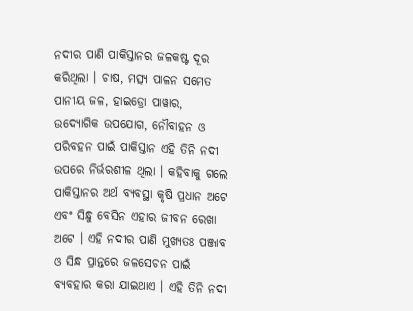ନଦୀର ପାଣି ପାକିସ୍ତାନର ଜଳକଷ୍ଟ ଦୂର କରିଥିଲା । ଚାଷ, ମତ୍ସ୍ୟ ପାଳନ ସମେତ ପାନୀୟ ଜଳ, ହାଇଡ୍ରୋ ପାୱାର, ଉଦ୍ୟୋଗିକ ଉପଯୋଗ, ନୌବାହନ ଓ ପରିବହନ ପାଇଁ ପାକିସ୍ତାନ ଏହି ତିନି ନଦୀ ଉପରେ ନିର୍ଭରଶୀଳ ଥିଲା । କହିବାକୁ ଗଲେ ପାକିସ୍ତାନର ଅର୍ଥ ବ୍ୟବସ୍ଥା କୃଷି ପ୍ରଧାନ ଅଟେ ଏବଂ ସିନ୍ଧୁ ବେସିନ ଏହାର ଜୀବନ ରେଖା ଅଟେ । ଏହି ନଦୀର ପାଣି ମୁଖ୍ୟତଃ ପଞ୍ଜାବ ଓ ସିନ୍ଧ ପ୍ରାନ୍ତରେ ଜଳସେଚନ ପାଇଁ ବ୍ୟବହାର କରା ଯାଇଥାଏ । ଏହି ତିନି ନଦୀ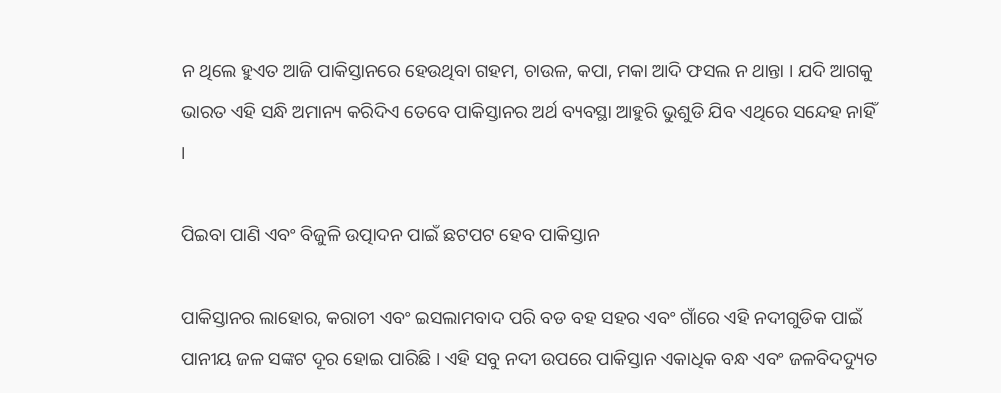ନ ଥିଲେ ହୁଏତ ଆଜି ପାକିସ୍ତାନରେ ହେଉଥିବା ଗହମ, ଚାଉଳ, କପା, ମକା ଆଦି ଫସଲ ନ ଥାନ୍ତା । ଯଦି ଆଗକୁ ଭାରତ ଏହି ସନ୍ଧି ଅମାନ୍ୟ କରିଦିଏ ତେବେ ପାକିସ୍ତାନର ଅର୍ଥ ବ୍ୟବସ୍ଥା ଆହୁରି ଭୁଶୁଡି ଯିବ ଏଥିରେ ସନ୍ଦେହ ନାହିଁ ।

ପିଇବା ପାଣି ଏବଂ ବିଜୁଳି ଉତ୍ପାଦନ ପାଇଁ ଛଟପଟ ହେବ ପାକିସ୍ତାନ

ପାକିସ୍ତାନର ଲାହୋର, କରାଚୀ ଏବଂ ଇସଲାମବାଦ ପରି ବଡ ବହ ସହର ଏବଂ ଗାଁରେ ଏହି ନଦୀଗୁଡିକ ପାଇଁ ପାନୀୟ ଜଳ ସଙ୍କଟ ଦୂର ହୋଇ ପାରିଛି । ଏହି ସବୁ ନଦୀ ଉପରେ ପାକିସ୍ତାନ ଏକାଧିକ ବନ୍ଧ ଏବଂ ଜଳବିଦଦ୍ୟୁତ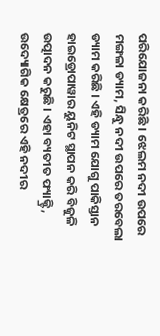ପରିଯୋଜନା କରିଛି । ଝେଲମ ନଦୀ ଉପରେ ମଙ୍ଗଳା ଡ୍ୟାମ, ସିନ୍ଧୁ ନଦୀ ଉପରେ ତରବେଲା ଡ୍ୟାମ କରିଛି । ଏହି ଡ୍ୟାମ ଯୋଗୁ ପାକିସ୍ତାନ ହାଇଡ୍ରୋପାୱାର ୟୁନିଟ ସ୍ଥାପନ କରି ବିଜୁଳି ଉତ୍ପାଦନ କରୁଛି । ଏହା ବ୍ୟତୀତ ଫ୍ୟାକ୍ଟ୍ରି, ଉଦ୍ୟୋଗିକ କ୍ଷେତ୍ରରେ ଏହି ନଦୀର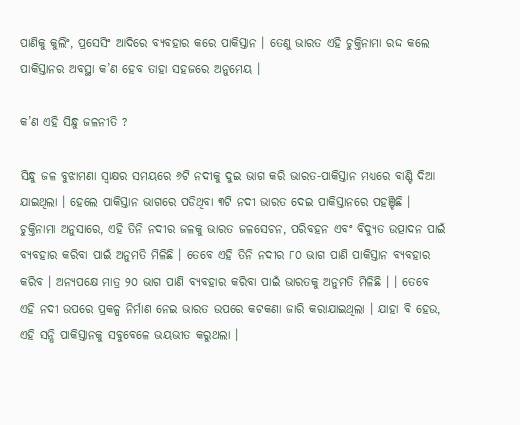ପାଣିକୁ କୁଲିଂ, ପ୍ରସେସିଂ ଆଦିରେ ବ୍ୟବହାର କରେ ପାକିସ୍ତାନ । ତେଣୁ ଭାରତ ଏହି ଚୁକ୍ତିନାମା ରଦ୍ଦ କଲେ ପାକିସ୍ତାନର ଅବସ୍ଥା କ’ଣ ହେବ ତାହା ସହଜରେ ଅନୁମେୟ ।

କ’ଣ ଏହି ସିନ୍ଧୁ ଜଳନୀତି ?

ସିନ୍ଧୁ ଜଳ ବୁଝାମଣା ସ୍ୱାକ୍ଷର ସମୟରେ ୬ଟି ନଦୀକୁ ଦୁଇ ଭାଗ କରି ଭାରତ-ପାକିସ୍ତାନ ମଧ୍ୟରେ ବାଣ୍ଟି ଦିଆ ଯାଇଥିଲା । ହେଲେ ପାକିସ୍ତାନ ଭାଗରେ ପଡିଥିବା ୩ଟି ନଦୀ ଭାରତ ଦେଇ ପାକିସ୍ତାନରେ ପହଞ୍ଚିଛି । ଚୁକ୍ତିନାମା ଅନୁସାରେ, ଏହି ତିନି ନଦୀର ଜଳକୁ ଭାରତ ଜଳସେଚନ, ପରିବହନ ଏବଂ ବିଦ୍ୟୁତ ଉତ୍ପାଦନ ପାଇଁ ବ୍ୟବହାର କରିବା ପାଇଁ ଅନୁମତି ମିଳିଛି । ତେବେ ଏହି ତିନି ନଦୀର ୮୦ ଭାଗ ପାଣି ପାକିସ୍ତାନ ବ୍ୟବହାର କରିବ । ଅନ୍ୟପକ୍ଷେ ମାତ୍ର ୨୦ ଭାଗ ପାଣି ବ୍ୟବହାର କରିବା ପାଇଁ ଭାରତକୁ ଅନୁମତି ମିଳିଛି । । ତେବେ ଏହି ନଦୀ ଉପରେ ପ୍ରକଳ୍ପ ନିର୍ମାଣ ନେଇ ଭାରତ ଉପରେ କଟକଣା ଜାରି କରାଯାଇଥିଲା । ଯାହା ବି ହେଉ, ଏହି ସନ୍ଧି ପାକିସ୍ତାନକୁ ସବୁବେଳେ ଭୟଭୀତ କରୁଥଲା ।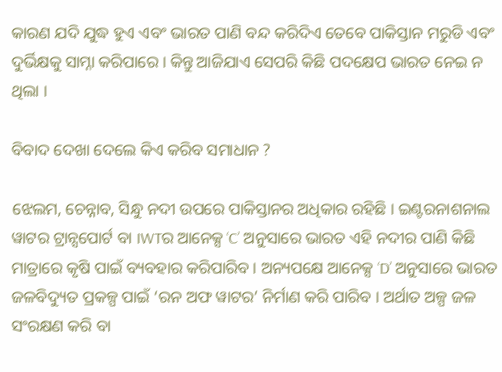କାରଣ ଯଦି ଯୁଦ୍ଧ ହୁଏ ଏବଂ ଭାରତ ପାଣି ବନ୍ଦ କରିଦିଏ ତେବେ ପାକିସ୍ତାନ ମରୁଡି ଏବଂ ଦୁର୍ଭିକ୍ଷକୁ ସାମ୍ନା କରିପାରେ । କିନ୍ତୁ ଆଜିଯାଏ ସେପରି କିଛି ପଦକ୍ଷେପ ଭାରତ ନେଇ ନ ଥିଲା ।

ବିବାଦ ଦେଖା ଦେଲେ କିଏ କରିବ ସମାଧାନ ?

ଝେଲମ, ଚେନ୍ନାବ, ସିନ୍ଧୁ ନଦୀ ଉପରେ ପାକିସ୍ତାନର ଅଧିକାର ରହିଛି । ଇଣ୍ଟରନାଶନାଲ ୱାଟର ଟ୍ରାନ୍ସପୋର୍ଟ ବା IWTର ଆନେକ୍ସ ‘C’ ଅନୁସାରେ ଭାରତ ଏହି ନଦୀର ପାଣି କିଛି ମାତ୍ରାରେ କୃଷି ପାଇଁ ବ୍ୟବହାର କରିପାରିବ । ଅନ୍ୟପକ୍ଷେ ଆନେକ୍ସ ‘D’ ଅନୁସାରେ ଭାରତ ଜଳବିଦ୍ୟୁତ ପ୍ରକଳ୍ପ ପାଇଁ ‘ରନ ଅଫ ୱାଟର’ ନିର୍ମାଣ କରି ପାରିବ । ଅର୍ଥାତ ଅଳ୍ପ ଜଳ ସଂରକ୍ଷଣ କରି ବା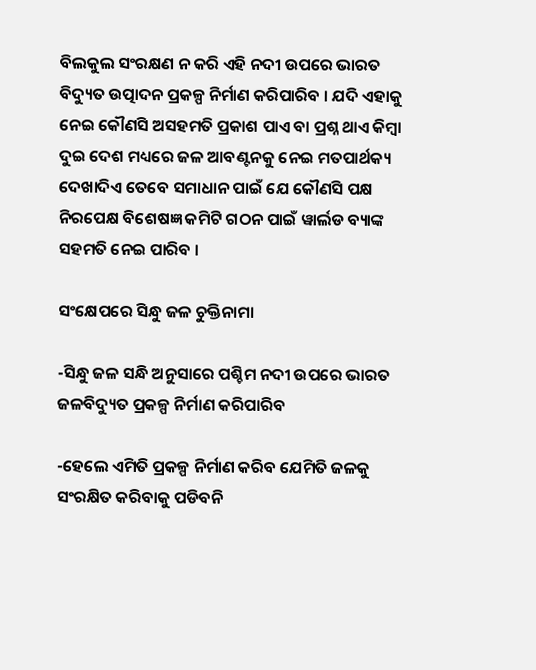ବିଲକୁଲ ସଂରକ୍ଷଣ ନ କରି ଏହି ନଦୀ ଉପରେ ଭାରତ ବିଦ୍ୟୁତ ଉତ୍ପାଦନ ପ୍ରକଳ୍ପ ନିର୍ମାଣ କରିପାରିବ । ଯଦି ଏହାକୁ ନେଇ କୌଣସି ଅସହମତି ପ୍ରକାଶ ପାଏ ବା ପ୍ରଶ୍ନ ଥାଏ କିମ୍ବା ଦୁଇ ଦେଶ ମଧ୍ୟରେ ଜଳ ଆବଣ୍ଟନକୁ ନେଇ ମତପାର୍ଥକ୍ୟ ଦେଖାଦିଏ ତେବେ ସମାଧାନ ପାଇଁ ଯେ କୌଣସି ପକ୍ଷ ନିରପେକ୍ଷ ବିଶେଷଜ୍ଞ କମିଟି ଗଠନ ପାଇଁ ୱାର୍ଲଡ ବ୍ୟାଙ୍କ ସହମତି ନେଇ ପାରିବ ।

ସଂକ୍ଷେପରେ ସିନ୍ଧୁ ଜଳ ଚୁକ୍ତିନାମା

-ସିନ୍ଧୁ ଜଳ ସନ୍ଧି ଅନୁସାରେ ପଶ୍ଚିମ ନଦୀ ଉପରେ ଭାରତ ଜଳବିଦ୍ୟୁତ ପ୍ରକଳ୍ପ ନିର୍ମାଣ କରିପାରିବ

-ହେଲେ ଏମିତି ପ୍ରକଳ୍ପ ନିର୍ମାଣ କରିବ ଯେମିତି ଜଳକୁ ସଂରକ୍ଷିତ କରିବାକୁ ପଡିବନି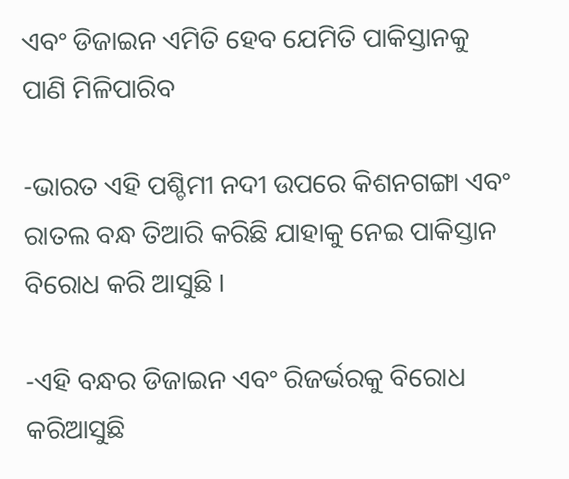ଏବଂ ଡିଜାଇନ ଏମିତି ହେବ ଯେମିତି ପାକିସ୍ତାନକୁ ପାଣି ମିଳିପାରିବ

-ଭାରତ ଏହି ପଶ୍ଚିମୀ ନଦୀ ଉପରେ କିଶନଗଙ୍ଗା ଏବଂ ରାତଲ ବନ୍ଧ ତିଆରି କରିଛି ଯାହାକୁ ନେଇ ପାକିସ୍ତାନ ବିରୋଧ କରି ଆସୁଛି ।

-ଏହି ବନ୍ଧର ଡିଜାଇନ ଏବଂ ରିଜର୍ଭରକୁ ବିରୋଧ କରିଆସୁଛି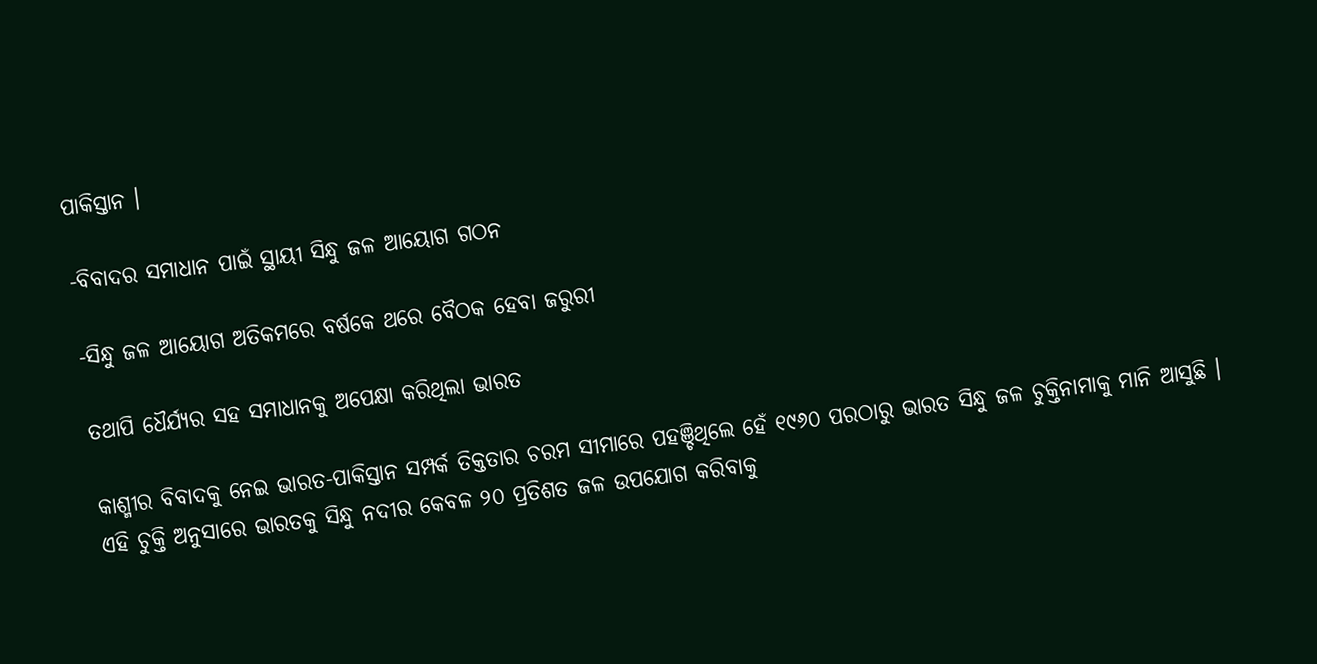ପାକିସ୍ତାନ ।

-ବିବାଦର ସମାଧାନ ପାଇଁ ସ୍ଥାୟୀ ସିନ୍ଧୁ ଜଳ ଆୟୋଗ ଗଠନ

-ସିନ୍ଧୁ ଜଳ ଆୟୋଗ ଅତିକମରେ ବର୍ଷକେ ଥରେ ବୈଠକ ହେବା ଜରୁରୀ

ତଥାପି ଧୈର୍ଯ୍ୟର ସହ ସମାଧାନକୁ ଅପେକ୍ଷା କରିଥିଲା ଭାରତ

କାଶ୍ମୀର ବିବାଦକୁ ନେଇ ଭାରତ-ପାକିସ୍ତାନ ସମ୍ପର୍କ ତିକ୍ତତାର ଚରମ ସୀମାରେ ପହଞ୍ଚିଥିଲେ ହେଁ ୧୯୬୦ ପରଠାରୁ ଭାରତ ସିନ୍ଧୁ ଜଳ ଚୁକ୍ତିନାମାକୁ ମାନି ଆସୁଛି । ଏହି ଚୁକ୍ତି ଅନୁସାରେ ଭାରତକୁ ସିନ୍ଧୁ ନଦୀର କେବଳ ୨୦ ପ୍ରତିଶତ ଜଳ ଉପଯୋଗ କରିବାକୁ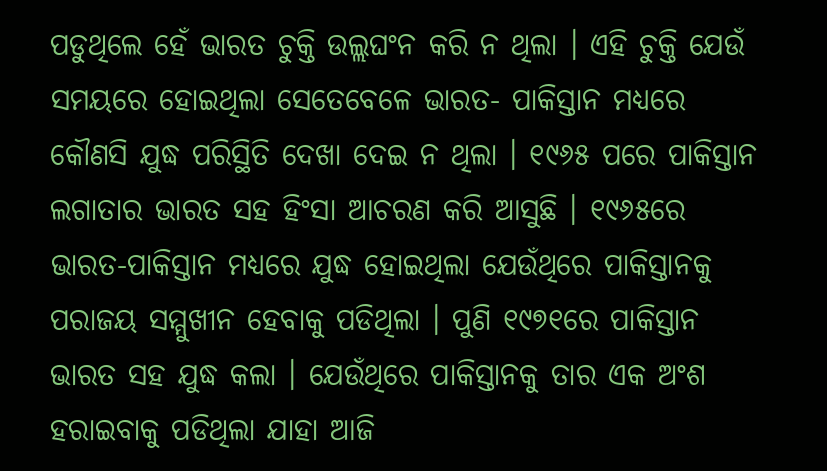ପଡୁଥିଲେ ହେଁ ଭାରତ ଚୁକ୍ତି ଉଲ୍ଲଘଂନ କରି ନ ଥିଲା । ଏହି ଚୁକ୍ତି ଯେଉଁ ସମୟରେ ହୋଇଥିଲା ସେତେବେଳେ ଭାରତ- ପାକିସ୍ତାନ ମଧ୍ୟରେ କୌଣସି ଯୁଦ୍ଧ ପରିସ୍ଥିତି ଦେଖା ଦେଇ ନ ଥିଲା । ୧୯୬୫ ପରେ ପାକିସ୍ତାନ ଲଗାତାର ଭାରତ ସହ ହିଂସା ଆଚରଣ କରି ଆସୁଛି । ୧୯୬୫ରେ ଭାରତ-ପାକିସ୍ତାନ ମଧ୍ୟରେ ଯୁଦ୍ଧ ହୋଇଥିଲା ଯେଉଁଥିରେ ପାକିସ୍ତାନକୁ ପରାଜୟ ସମ୍ମୁଖୀନ ହେବାକୁ ପଡିଥିଲା । ପୁଣି ୧୯୭୧ରେ ପାକିସ୍ତାନ ଭାରତ ସହ ଯୁଦ୍ଧ କଲା । ଯେଉଁଥିରେ ପାକିସ୍ତାନକୁ ତାର ଏକ ଅଂଶ ହରାଇବାକୁ ପଡିଥିଲା ଯାହା ଆଜି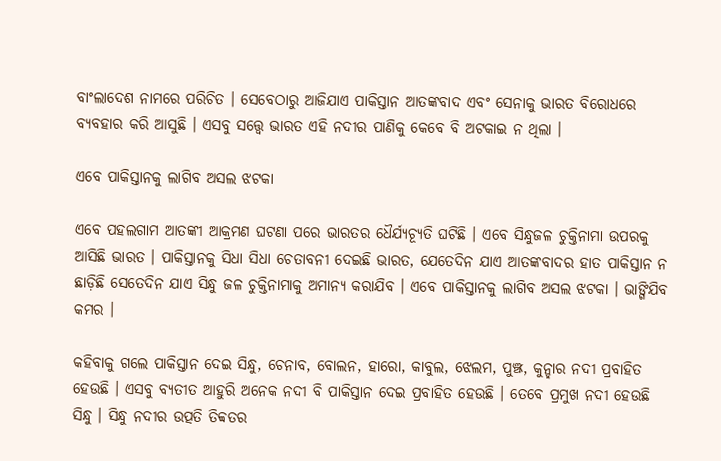ବାଂଲାଦେଶ ନାମରେ ପରିଚିତ । ସେବେଠାରୁ ଆଜିଯାଏ ପାକିସ୍ତାନ ଆତଙ୍କବାଦ ଏବଂ ସେନାକୁ ଭାରତ ବିରୋଧରେ ବ୍ୟବହାର କରି ଆସୁଛି । ଏସବୁ ସତ୍ତ୍ୱେ ଭାରତ ଏହି ନଦୀର ପାଣିକୁ କେବେ ବି ଅଟକାଇ ନ ଥିଲା ।

ଏବେ ପାକିସ୍ତାନକୁ ଲାଗିବ ଅସଲ ଝଟକା

ଏବେ ପହଲଗାମ ଆତଙ୍କୀ ଆକ୍ରମଣ ଘଟଣା ପରେ ଭାରତର ଧୈର୍ଯ୍ୟଚ୍ୟୂତି ଘଟିଛି । ଏବେ ସିନ୍ଧୁଜଳ ଚୁକ୍ତିନାମା ଉପରକୁ ଆସିଛି ଭାରତ । ପାକିସ୍ତାନକୁ ସିଧା ସିଧା ଚେତାବନୀ ଦେଇଛି ଭାରତ, ଯେତେଦିନ ଯାଏ ଆତଙ୍କବାଦର ହାତ ପାକିସ୍ତାନ ନ ଛାଡ଼ିଛି ସେତେଦିନ ଯାଏ ସିନ୍ଧୁ ଜଳ ଚୁକ୍ତିନାମାକୁ ଅମାନ୍ୟ କରାଯିବ । ଏବେ ପାକିସ୍ତାନକୁ ଲାଗିବ ଅସଲ ଝଟକା । ଭାଙ୍ଗିଯିବ କମର ।

କହିବାକୁ ଗଲେ ପାକିସ୍ତାନ ଦେଇ ସିନ୍ଧୁ, ଚେନାବ, ବୋଲନ, ହାରୋ, କାବୁଲ, ଝେଲମ, ପୁଞ୍ଝ, କୁନ୍ହାର ନଦୀ ପ୍ରବାହିତ ହେଉଛି । ଏସବୁ ବ୍ୟତୀତ ଆହୁରି ଅନେକ ନଦୀ ବି ପାକିସ୍ତାନ ଦେଇ ପ୍ରବାହିତ ହେଉଛି । ତେବେ ପ୍ରମୁଖ ନଦୀ ହେଉଛି ସିନ୍ଧୁ । ସିନ୍ଧୁ ନଦୀର ଉତ୍ପତି ତିବ୍ବତର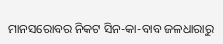ମାନସରୋବର ନିକଟ ସିନ-କା-ବାବ ଜଳଧାରାରୁ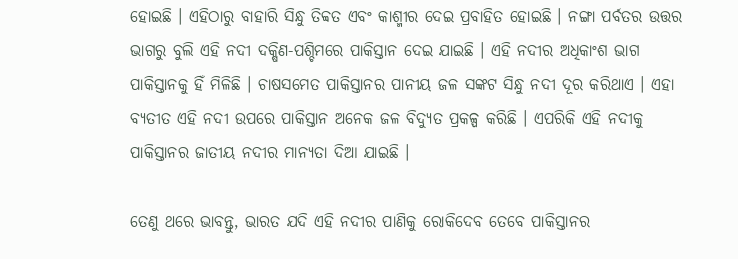ହୋଇଛି । ଏହିଠାରୁ ବାହାରି ସିନ୍ଧୁ ତିବ୍ବତ ଏବଂ କାଶ୍ମୀର ଦେଇ ପ୍ରବାହିତ ହୋଇଛି । ନଙ୍ଗା ପର୍ବତର ଉତ୍ତର ଭାଗରୁ ବୁଲି ଏହି ନଦୀ ଦକ୍ଷିଣ-ପଶ୍ଚିମରେ ପାକିସ୍ତାନ ଦେଇ ଯାଇଛି । ଏହି ନଦୀର ଅଧିକାଂଶ ଭାଗ ପାକିସ୍ତାନକୁ ହିଁ ମିଳିଛି । ଚାଷସମେତ ପାକିସ୍ତାନର ପାନୀୟ ଜଳ ସଙ୍କଟ ସିନ୍ଧୁ ନଦୀ ଦୂର କରିଥାଏ । ଏହା ବ୍ୟତୀତ ଏହି ନଦୀ ଉପରେ ପାକିସ୍ତାନ ଅନେକ ଜଳ ବିଦ୍ୟୁତ ପ୍ରକଳ୍ପ କରିଛି । ଏପରିକି ଏହି ନଦୀକୁ ପାକିସ୍ତାନର ଜାତୀୟ ନଦୀର ମାନ୍ୟତା ଦିଆ ଯାଇଛି ।

ତେଣୁ ଥରେ ଭାବନ୍ତୁ, ଭାରତ ଯଦି ଏହି ନଦୀର ପାଣିକୁ ରୋକିଦେବ ତେବେ ପାକିସ୍ତାନର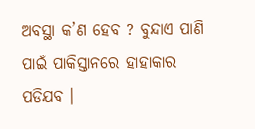ଅବସ୍ଥା କ’ଣ ହେବ ? ବୁନ୍ଦାଏ ପାଣି ପାଇଁ ପାକିସ୍ତାନରେ ହାହାକାର ପଡିଯବ ।